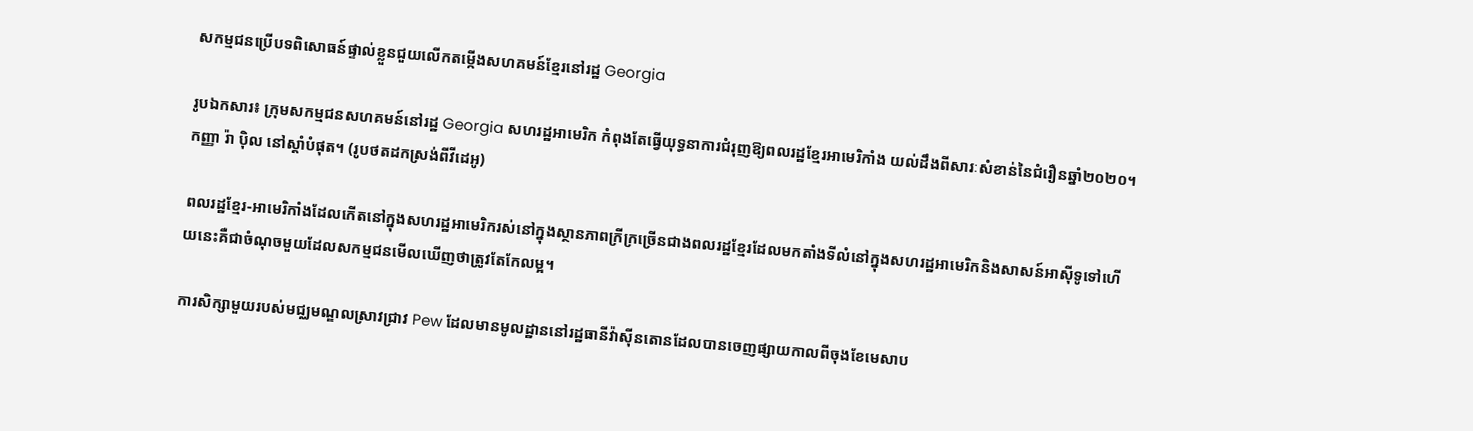សកម្មជនប្រើបទពិសោធន៍ផ្ទាល់ខ្លួនជួយលើកតម្កើងសហគមន៍ខ្មែរនៅរដ្ឋ Georgia

រូបឯកសារ៖ ក្រុមសកម្មជនសហគមន៍នៅរដ្ឋ Georgia សហរដ្ឋអាមេរិក កំពុងតែធ្វើយុទ្ធនាការជំរុញឱ្យពលរដ្ឋខ្មែរអាមេរិកាំង យល់ដឹងពីសារៈសំខាន់នៃជំរឿនឆ្នាំ២០២០។ កញ្ញា រ៉ា ប៉ិល នៅស្តាំបំផុត។ (រូបថតដកស្រង់ពីវីដេអូ)

ពលរដ្ឋខ្មែរ-អាមេរិកាំងដែលកើតនៅក្នុងសហរដ្ឋអាមេរិករស់នៅក្នុងស្ថានភាពក្រីក្រច្រើនជាងពលរដ្ឋខ្មែរដែលមកតាំងទីលំនៅក្នុងសហរដ្ឋអាមេរិកនិងសាសន៍អាស៊ីទូទៅហើយនេះគឺជាចំណុចមួយដែលសកម្មជនមើលឃើញថាត្រូវតែកែលម្អ។

ការសិក្សាមួយរបស់មជ្ឈមណ្ឌលស្រាវជ្រាវ Pew ដែលមានមូលដ្ឋាននៅរដ្ឋធានីវ៉ាស៊ីនតោនដែលបានចេញផ្សាយកាលពីចុងខែមេសាប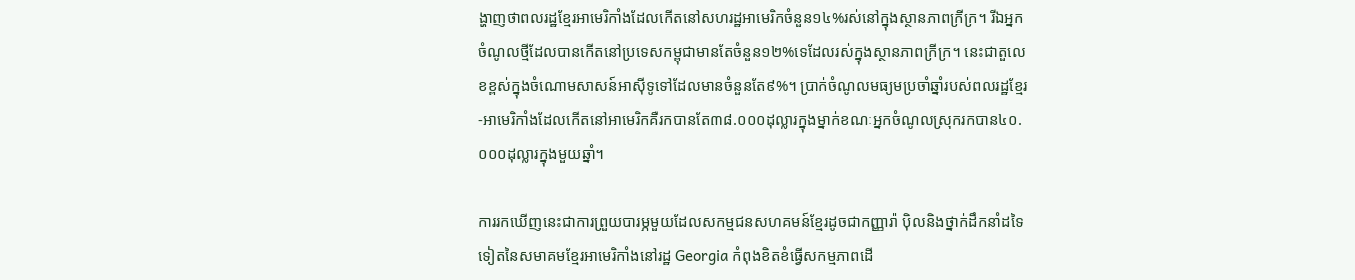ង្ហាញថាពលរដ្ឋខ្មែរអាមេរិកាំងដែលកើតនៅសហរដ្ឋអាមេរិកចំនួន១៤%រស់នៅក្នុងស្ថានភាពក្រីក្រ។ រីឯអ្នកចំណូលថ្មីដែលបានកើតនៅប្រទេសកម្ពុជាមានតែចំនួន១២%ទេដែលរស់ក្នុងស្ថានភាពក្រីក្រ។ នេះជាតួលេខខ្ពស់ក្នុងចំណោមសាសន៍អាស៊ីទូទៅដែលមានចំនួនតែ៩%។ ប្រាក់ចំណូលមធ្យមប្រចាំឆ្នាំរបស់ពលរដ្ឋខ្មែរ-អាមេរិកាំងដែលកើតនៅអាមេរិកគឺរកបានតែ៣៨.០០០ដុល្លារក្នុងម្នាក់ខណៈអ្នកចំណូលស្រុករកបាន៤០.០០០ដុល្លារក្នុងមួយឆ្នាំ។

ការរកឃើញនេះជាការព្រួយបារម្ភមួយដែលសកម្មជនសហគមន៍ខ្មែរដូចជាកញ្ញារ៉ា ប៉ិលនិងថ្នាក់ដឹកនាំដទៃទៀតនៃសមាគមខ្មែរអាមេរិកាំងនៅរដ្ឋ Georgia កំពុងខិតខំធ្វើសកម្មភាពដើ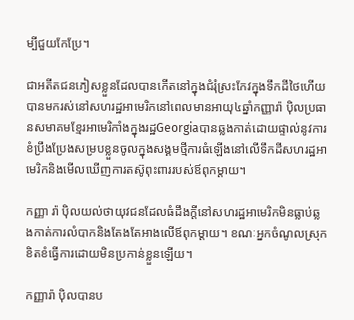ម្បីជួយកែប្រែ។

ជាអតីតជនភៀសខ្លួនដែលបានកើតនៅក្នុងជំរុំស្រះកែវក្នុងទឹកដីថៃហើយបានមករស់នៅសហរដ្ឋអាមេរិកនៅពេលមានអាយុ៤ឆ្នាំកញ្ញារ៉ា ប៉ិលប្រធានសមាគមខ្មែរអាមេរិកាំងក្នុងរដ្ឋGeorgiaបានឆ្លងកាត់ដោយផ្ទាល់នូវការខំប្រឹងប្រែងសម្របខ្លួនចូលក្នុងសង្គមថ្មីការធំឡើងនៅលើទឹកដីសហរដ្ឋអាមេរិកនិងមើលឃើញការតស៊ូពុះពាររបស់ឪពុកម្តាយ។

កញ្ញា រ៉ា ប៉ិលយល់ថាយុវជនដែលធំដឹងក្តីនៅសហរដ្ឋអាមេរិកមិនធ្លាប់ឆ្លងកាត់ការលំបាកនិងតែងតែអាងលើឪពុកម្តាយ។ ខណៈអ្នកចំណូលស្រុកខិតខំធ្វើការដោយមិនប្រកាន់ខ្លួនឡើយ។

កញ្ញារ៉ា ប៉ិលបានប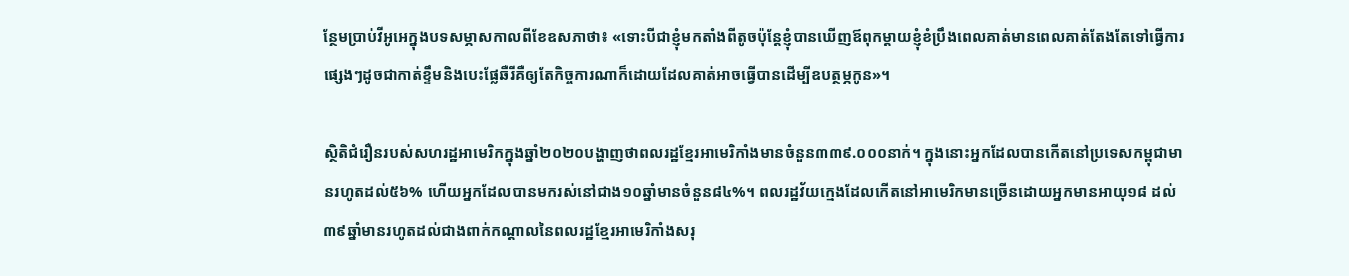ន្ថែមប្រាប់វីអូអេក្នុងបទសម្ភាសកាលពីខែឧសភាថា៖ «ទោះបីជាខ្ញុំមកតាំងពីតូចប៉ុន្តែខ្ញុំបានឃើញឪពុកម្តាយខ្ញុំខំប្រឹងពេលគាត់មានពេលគាត់តែងតែទៅធ្វើការផ្សេងៗដូចជាកាត់ខ្ទឹមនិងបេះផ្លែឆឺរីគឺឲ្យតែកិច្ចការណាក៏ដោយដែលគាត់អាចធ្វើបានដើម្បីឧបត្ថម្ភកូន»។

ស្ថិតិជំរឿនរបស់សហរដ្ឋអាមេរិកក្នុងឆ្នាំ២០២០បង្ហាញថាពលរដ្ឋខ្មែរអាមេរិកាំងមានចំនួន៣៣៩.០០០នាក់។ ក្នុងនោះអ្នកដែលបានកើតនៅប្រទេសកម្ពុជាមានរហូតដល់៥៦% ហើយអ្នកដែលបានមករស់នៅជាង១០ឆ្នាំមានចំនួន៨៤%។ ពលរដ្ឋវ័យក្មេងដែលកើតនៅអាមេរិកមានច្រើនដោយអ្នកមានអាយុ១៨ ដល់៣៩ឆ្នាំមានរហូតដល់ជាងពាក់កណ្តាលនៃពលរដ្ឋខ្មែរអាមេរិកាំងសរុ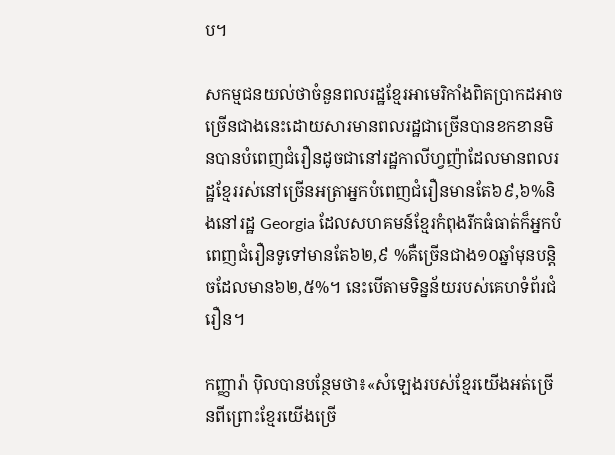ប។

សកម្មជនយល់ថាចំនួនពលរដ្ឋខ្មែរអាមេរិកាំងពិតប្រាកដអាចច្រើនជាងនេះដោយសារមានពលរដ្ឋជាច្រើនបានខកខានមិនបានបំពេញជំរឿនដូចជានៅរដ្ឋកាលីហ្វញ៉ាដែលមានពលរដ្ឋខ្មែររស់នៅច្រើនអត្រាអ្នកបំពេញជំរឿនមានតែ៦៩,៦%និងនៅរដ្ឋ Georgia ដែលសហគមន៍ខ្មែរកំពុងរីកធំធាត់ក៏អ្នកបំពេញជំរឿនទូទៅមានតែ៦២,៩ %គឺច្រើនជាង១០ឆ្នាំមុនបន្តិចដែលមាន៦២,៥%។ នេះបើតាមទិន្នន័យរបស់គេហទំព័រជំរឿន។

កញ្ញារ៉ា ប៉ិលបានបន្ថែមថា៖«សំឡេងរបស់ខ្មែរយើងអត់ច្រើនពីព្រោះខ្មែរយើងច្រើ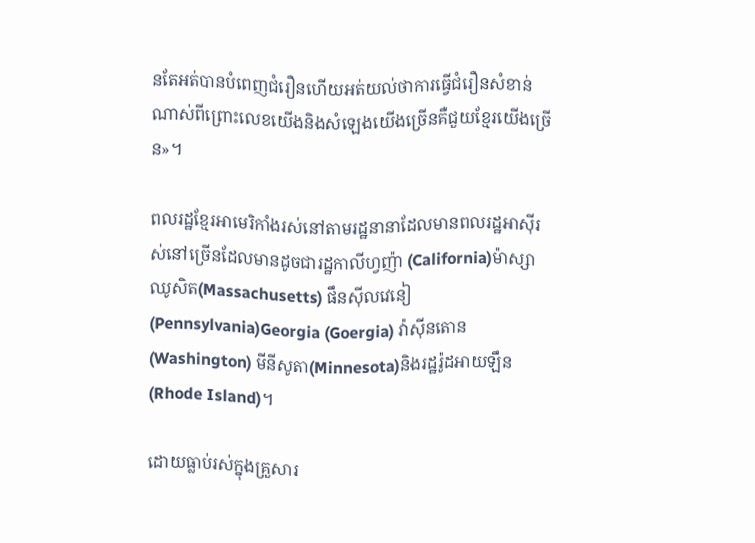នតែអត់បានបំពេញជំរឿនហើយអត់យល់ថាការធ្វើជំរឿនសំខាន់ណាស់ពីព្រោះលេខយើងនិងសំឡេងយើងច្រើនគឺជួយខ្មែរយើងច្រើន»។

ពលរដ្ឋខ្មែរអាមេរិកាំងរស់នៅតាមរដ្ឋនានាដែលមានពលរដ្ឋអាស៊ីរស់នៅច្រើនដែលមានដូចជារដ្ឋកាលីហ្វញ៉ា (California)ម៉ាស្សាឈូសិត(Massachusetts) ផឹនស៊ីលវេនៀ(Pennsylvania)Georgia (Goergia) វ៉ាស៊ីនតោន(Washington) មីនីសូតា(Minnesota)និងរដ្ឋរ៉ូដអាយឡឹន (Rhode Island)។

ដោយធ្លាប់រស់ក្នុងគ្រួសារ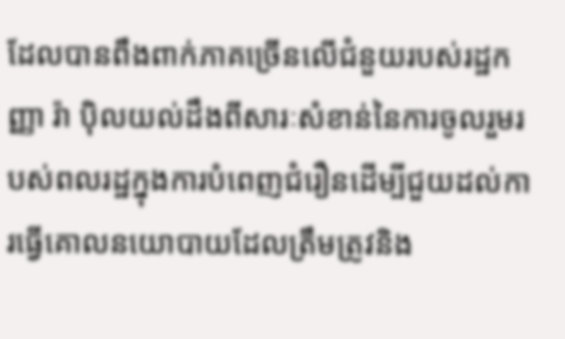ដែលបានពឹងពាក់ភាគច្រើនលើជំនួយរបស់រដ្ឋកញ្ញា រ៉ា ប៉ិលយល់ដឹងពីសារៈសំខាន់នៃការចូលរួមរបស់ពលរដ្ឋក្នុងការបំពេញជំរឿនដើម្បីជួយដល់ការធ្វើគោលនយោបាយដែលត្រឹមត្រូវនិង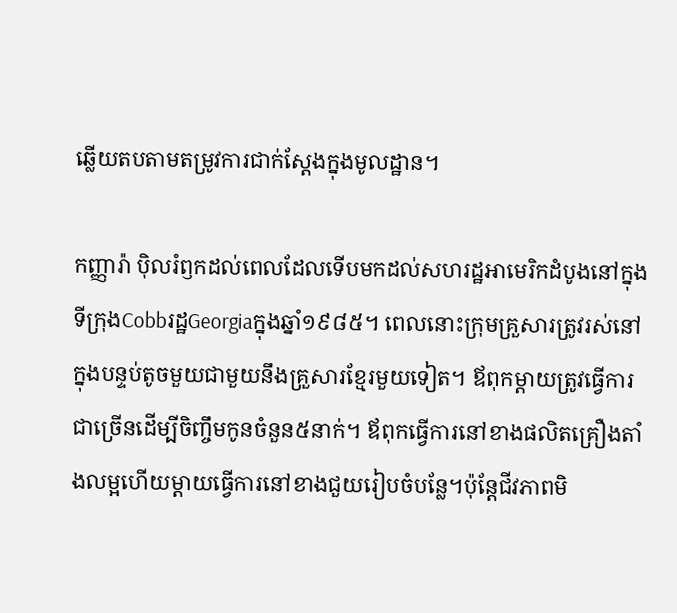ឆ្លើយតបតាមតម្រូវការជាក់ស្តែងក្នុងមូលដ្ឋាន។

កញ្ញារ៉ា ប៉ិលរំឭកដល់ពេលដែលទើបមកដល់សហរដ្ឋអាមេរិកដំបូងនៅក្នុងទីក្រុងCobbរដ្ឋGeorgiaក្នុងឆ្នាំ១៩៨៥។ ពេលនោះក្រុមគ្រួសារត្រូវរស់នៅក្នុងបន្ទប់តូចមួយជាមួយនឹងគ្រួសារខ្មែរមួយទៀត។ ឪពុកម្តាយត្រូវធ្វើការជាច្រើនដើម្បីចិញ្ចឹមកូនចំនួន៥នាក់។ ឪពុកធ្វើការនៅខាងផលិតគ្រឿងតាំងលម្អហើយម្តាយធ្វើការនៅខាងជួយរៀបចំបន្លែ។ប៉ុន្តែជីវភាពមិ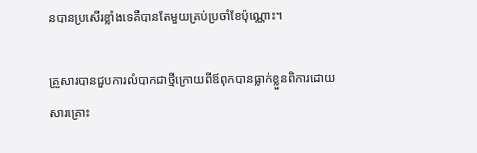នបានប្រសើរខ្លាំងទេគឺបានតែមួយគ្រប់ប្រចាំខែប៉ុណ្ណោះ។

គ្រួសារបានជួបការលំបាកជាថ្មីក្រោយពីឪពុកបានធ្លាក់ខ្លួនពិការដោយសារគ្រោះ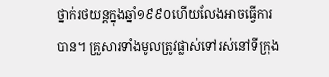ថ្នាក់រថយន្តក្នុងឆ្នាំ១៩៩០ហើយលែងអាចធ្វើការបាន។ គ្រួសារទាំងមូលត្រូវផ្លាស់ទៅរស់នៅទីក្រុង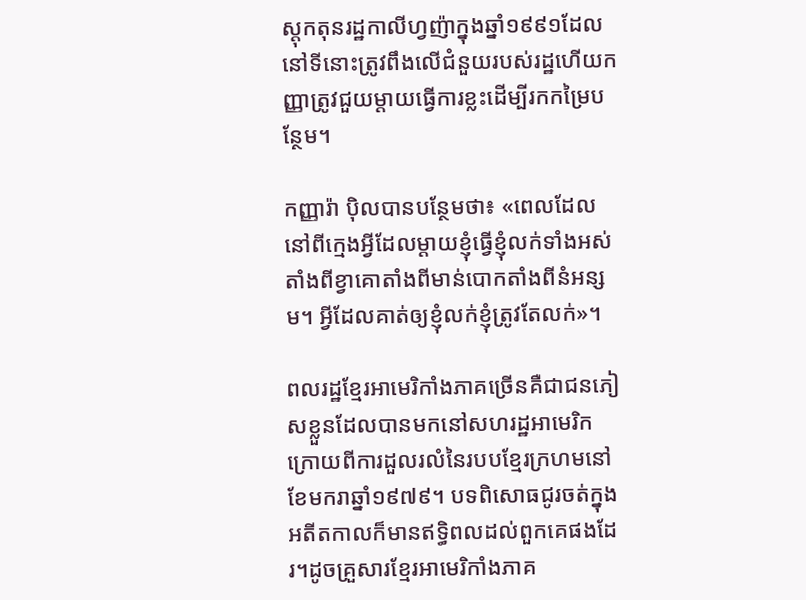ស្តុកតុនរដ្ឋកាលីហ្វញ៉ាក្នុងឆ្នាំ១៩៩១ដែលនៅទីនោះត្រូវពឹងលើជំនួយរបស់រដ្ឋហើយកញ្ញាត្រូវជួយម្តាយធ្វើការខ្លះដើម្បីរកកម្រៃបន្ថែម។

កញ្ញារ៉ា ប៉ិលបានបន្ថែមថា៖ «ពេលដែលនៅពីក្មេងអ្វីដែលម្តាយខ្ញុំធ្វើខ្ញុំលក់ទាំងអស់តាំងពីខ្វាគោតាំងពីមាន់បោកតាំងពីនំអន្សម។ អ្វីដែលគាត់ឲ្យខ្ញុំលក់ខ្ញុំត្រូវតែលក់»។

ពលរដ្ឋខ្មែរអាមេរិកាំងភាគច្រើនគឺជាជនភៀសខ្លួនដែលបានមកនៅសហរដ្ឋអាមេរិកក្រោយពីការដួលរលំនៃរបបខ្មែរក្រហមនៅខែមករាឆ្នាំ១៩៧៩។ បទពិសោធជូរចត់ក្នុងអតីតកាលក៏មានឥទ្ធិពលដល់ពួកគេផងដែរ។ដូចគ្រួសារខ្មែរអាមេរិកាំងភាគ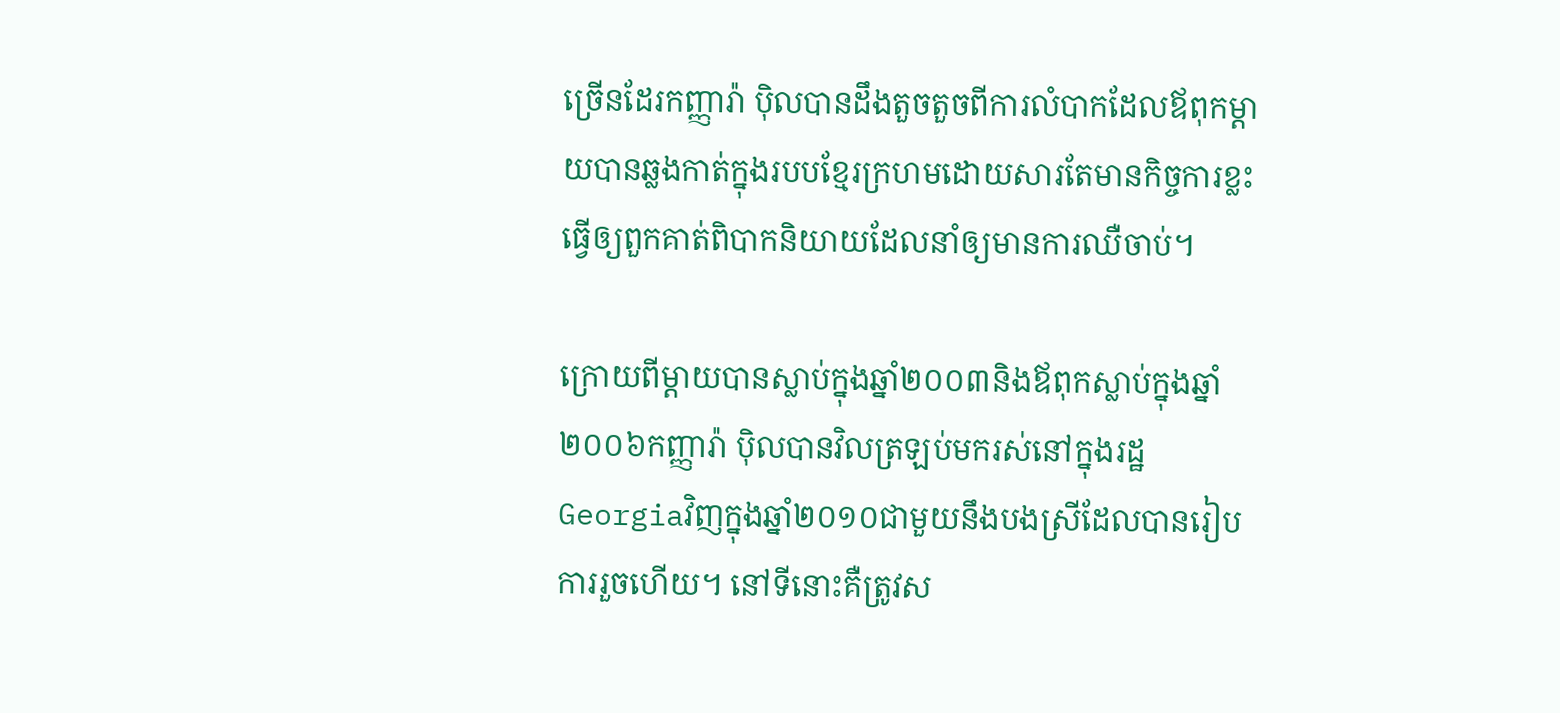ច្រើនដែរកញ្ញារ៉ា ប៉ិលបានដឹងតួចតួចពីការលំបាកដែលឪពុកម្តាយបានឆ្លងកាត់ក្នុងរបបខ្មែរក្រហមដោយសារតែមានកិច្ចការខ្លះធ្វើឲ្យពួកគាត់ពិបាកនិយាយដែលនាំឲ្យមានការឈឺចាប់។

ក្រោយពីម្តាយបានស្លាប់ក្នុងឆ្នាំ២០០៣និងឪពុកស្លាប់ក្នុងឆ្នាំ២០០៦កញ្ញារ៉ា ប៉ិលបានវិលត្រឡប់មករស់នៅក្នុងរដ្ឋGeorgiaវិញក្នុងឆ្នាំ២០១០ជាមួយនឹងបងស្រីដែលបានរៀបការរួចហើយ។ នៅទីនោះគឺត្រូវស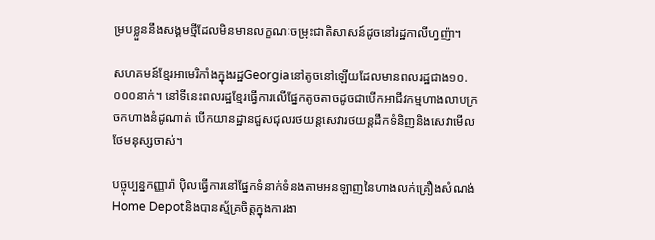ម្របខ្លួននឹងសង្គមថ្មីដែលមិនមានលក្ខណៈចម្រុះជាតិសាសន៍ដូចនៅរដ្ឋកាលីហ្វញ៉ា។

សហគមន៍ខ្មែរអាមេរិកាំងក្នុងរដ្ឋGeorgiaនៅតូចនៅឡើយដែលមានពលរដ្ឋជាង១០.០០០នាក់។ នៅទីនេះពលរដ្ឋខ្មែរធ្វើការលើផ្នែកតូចតាចដូចជាបើកអាជីវកម្មហាងលាបក្រចកហាងនំដូណាត់ បើកយានដ្ឋានជួសជុលរថយន្តសេវារថយន្តដឹកទំនិញនិងសេវាមើលថែមនុស្សចាស់។

បច្ចុប្បន្នកញ្ញារ៉ា ប៉ិលធ្វើការនៅផ្នែកទំនាក់ទំនងតាមអនឡាញនៃហាងលក់គ្រឿងសំណង់Home Depotនិងបានស្ម័គ្រចិត្តក្នុងការងា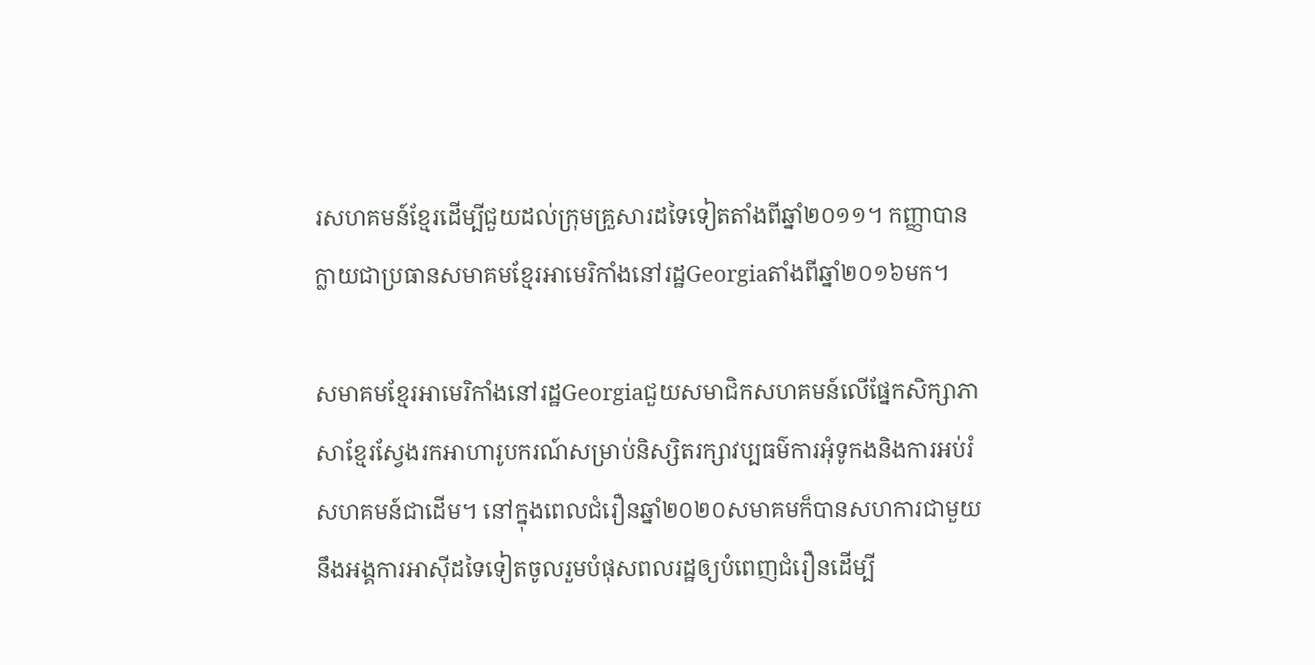រសហគមន៍ខ្មែរដើម្បីជួយដល់ក្រុមគ្រួសារដទៃទៀតតាំងពីឆ្នាំ២០១១។ កញ្ញាបានក្លាយជាប្រធានសមាគមខ្មែរអាមេរិកាំងនៅរដ្ឋGeorgiaតាំងពីឆ្នាំ២០១៦មក។

សមាគមខ្មែរអាមេរិកាំងនៅរដ្ឋGeorgiaជួយសមាជិកសហគមន៍លើផ្នែកសិក្សាភាសាខ្មែរស្វែងរកអាហារូបករណ៍សម្រាប់និស្សិតរក្សាវប្បធម៌ការអុំទូកងនិងការអប់រំសហគមន៍ជាដើម។ នៅក្នុងពេលជំរឿនឆ្នាំ២០២០សមាគមក៏បានសហការជាមួយនឹងអង្គការអាស៊ីដទៃទៀតចូលរួមបំផុសពលរដ្ឋឲ្យបំពេញជំរឿនដើម្បី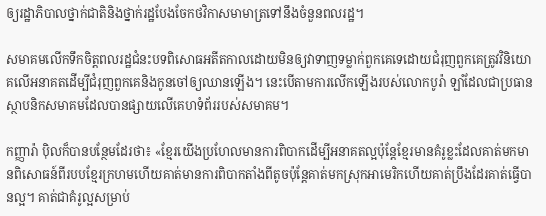ឲ្យរដ្ឋាភិបាលថ្នាក់ជាតិនិងថ្នាក់រដ្ឋបែងចែកថវិកាសមាមាត្រទៅនឹងចំនួនពលរដ្ឋ។

សមាគមលើកទឹកចិត្តពលរដ្ឋជំនះបទពិសោធអតីតកាលដោយមិនឲ្យវាទាញទម្លាក់ពួកគេទេដោយជំរុញពួកគេត្រូវវិនិយោគលើអនាគតដើម្បីជំរុញពួកគេនិងកូនចៅឲ្យឈានឡើង។ នេះបើតាមការលើកឡើងរបស់លោកបូរ៉ា ឡាំដែលជាប្រធានស្ថាបនិកសមាគមដែលបានផ្សាយលើគេហទំព័ររបស់សមាគម។

កញ្ញារ៉ា ប៉ិលក៏បានបន្ថែមដែរថា៖ «ខ្មែរយើងប្រហែលមានការពិបាកដើម្បីអនាគតល្អប៉ុន្តែខ្មែរមានគំរូខ្លះដែលគាត់មកមានពិសោធន៍ពីរបបខ្មែរក្រហមហើយគាត់មានការពិបាកតាំងពីតូចប៉ុន្តែគាត់មកស្រុកអាមេរិកហើយគាត់ប្រឹងដែរគាត់ធ្វើបានល្អ។ គាត់ជាគំរូល្អសម្រាប់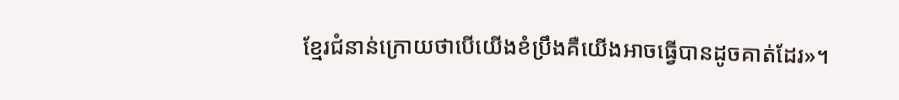ខ្មែរជំនាន់ក្រោយថាបើយើងខំប្រឹងគឺយើងអាចធ្វើបានដូចគាត់ដែរ»។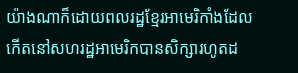យ៉ាងណាក៏ដោយពលរដ្ឋខ្មែរអាមេរិកាំងដែលកើតនៅសហរដ្ឋអាមេរិកបានសិក្សារហូតដ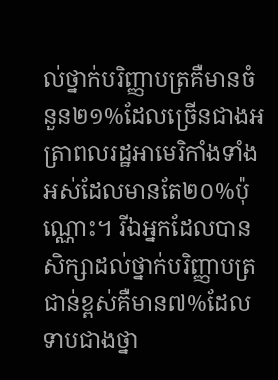ល់ថ្នាក់បរិញ្ញាបត្រគឺមានចំនួន២១%ដែលច្រើនជាងអត្រាពលរដ្ឋអាមេរិកាំងទាំងអស់ដែលមានតែ២០%ប៉ុណ្ណោះ។ រីឯអ្នកដែលបានសិក្សាដល់ថ្នាក់បរិញ្ញាបត្រជាន់ខ្ពស់គឺមាន៧%ដែលទាបជាងថ្នា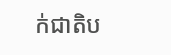ក់ជាតិប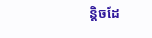ន្តិចដែ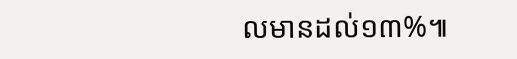លមានដល់១៣%៕